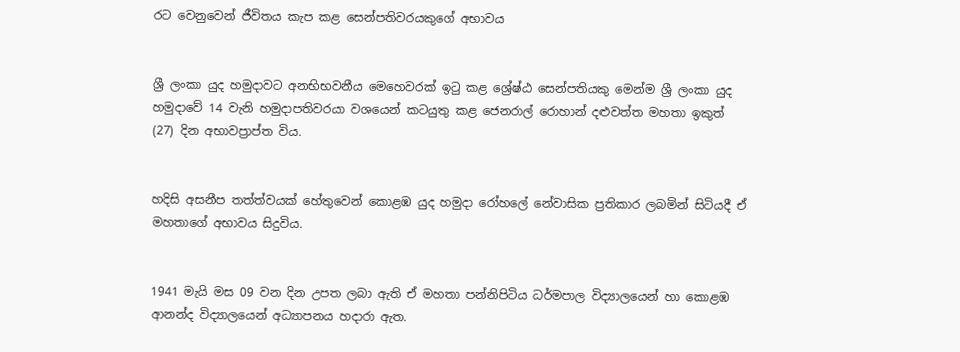රට වෙනුවෙන් ජීවිතය කැප කළ සෙන්පතිවරයකුගේ අභාවය


ශ්‍රී ලංකා යුද හමුදාවට අනභිභවනීය මෙහෙවරක් ඉටු කළ ශ්‍රේෂ්ඨ සෙන්පතියකු මෙන්ම ශ්‍රී ලංකා යුද හමුදාවේ 14 වැනි හමුදාපතිවරයා වශයෙන් කටයුතු කළ ජෙනරාල් රොහාන් දළුවත්ත මහතා ඉකුත් (27) දින අභාවප්‍රාප්ත විය.


හදිසි අසනීප තත්ත්වයක් හේතුවෙන් කොළඹ යුද හමුදා රෝහලේ නේවාසික ප්‍රතිකාර ලබමින් සිටියදී ඒ මහතාගේ අභාවය සිදුවිය.


1941 මැයි මස 09 වන දින උපත ලබා ඇති ඒ මහතා පන්නිපිටිය ධර්මපාල විද්‍යාලයෙන් හා කොළඹ ආනන්ද විද්‍යාලයෙන් අධ්‍යාපනය හදාරා ඇත.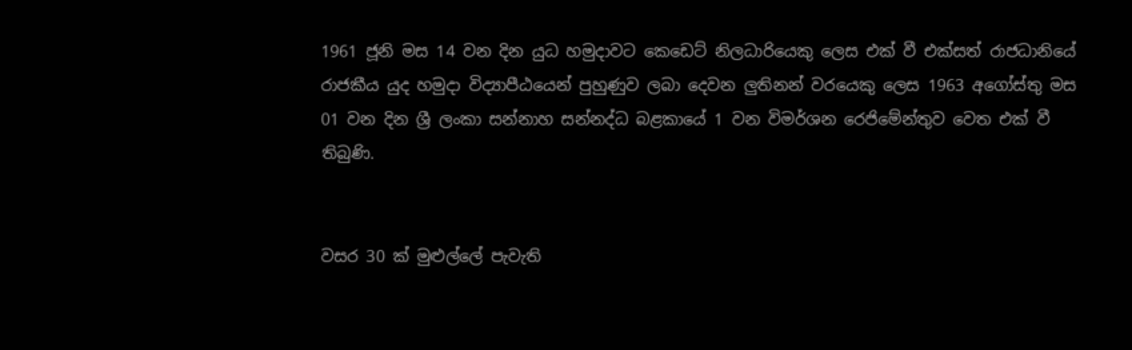1961 ජූනි මස 14 වන දින යුධ හමුදාවට කෙඩෙට් නිලධාරියෙකු ලෙස එක් වී එක්සත් රාජධානියේ රාජකීය යුද හමුදා විද්‍යාපීඨයෙන් පුහුණුව ලබා දෙවන ලුතිනන් වරයෙකු ලෙස 1963 අගෝස්තු මස 01 වන දින ශ්‍රී ලංකා සන්නාහ සන්නද්ධ බළකායේ 1 වන විමර්ශන රෙජිමේන්තුව වෙත එක් වී තිබුණි.


වසර 30 ක් මුළුල්ලේ පැවැති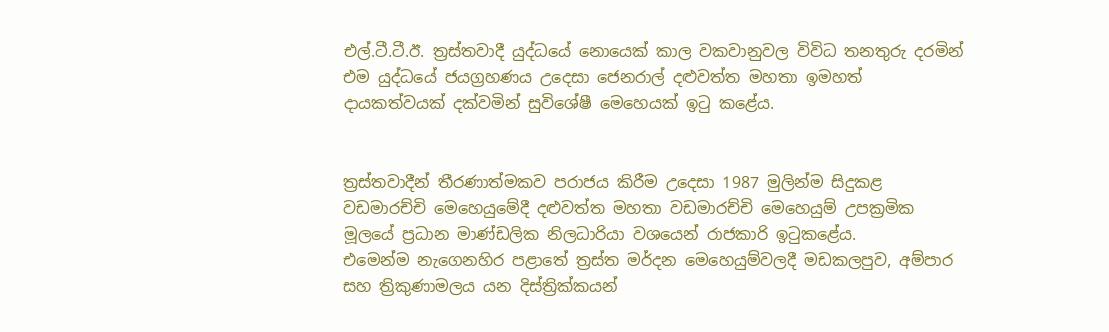එල්.ටී.ටී.ඊ. ත්‍රස්තවාදී යුද්ධයේ නොයෙක් කාල වකවානුවල විවිධ තනතුරු දරමින් එම යුද්ධයේ ජයග්‍රහණය උදෙසා ජෙනරාල් දළුවත්ත මහතා ඉමහත් දායකත්වයක් දක්වමින් සුවිශේෂී මෙහෙයක් ඉටු කළේය.


ත්‍රස්තවාදීන් තීරණාත්මකව පරාජය කිරීම උදෙසා 1987 මුලින්ම සිදුකළ වඩමාරච්චි මෙහෙයුමේදී දළුවත්ත මහතා වඩමාරච්චි මෙහෙයුම් උපක්‍රමික මූලයේ ප්‍රධාන මාණ්ඩලික නිලධාරියා වශයෙන් රාජකාරි ඉටුකළේය.
එමෙන්ම නැගෙනහිර පළාතේ ත්‍රස්ත මර්දන මෙහෙයුම්වලදී මඩකලපුව, අම්පාර සහ ත්‍රිකුණාමලය යන දිස්ත්‍රික්කයන්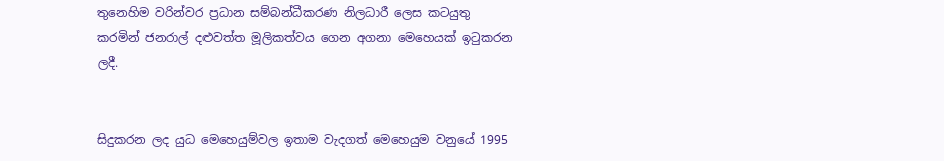තුනෙහිම වරින්වර ප්‍රධාන සම්බන්ධීකරණ නිලධාරී ලෙස කටයුතු කරමින් ජනරාල් දළුවත්ත මූලිකත්වය ගෙන අගනා මෙහෙයක් ඉටුකරන ලදී.


සිදුකරන ලද යුධ මෙහෙයුම්වල ඉතාම වැදගත් මෙහෙයුම වනුයේ 1995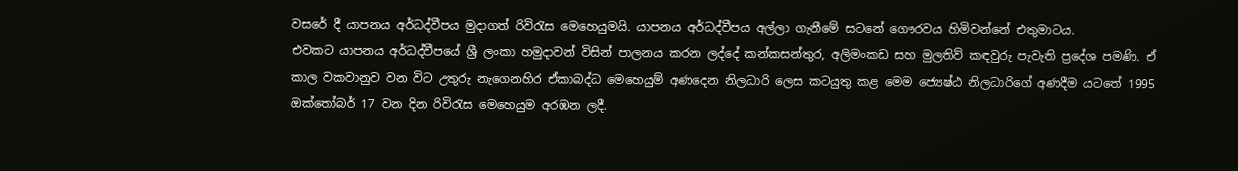වසරේ දී යාපනය අර්ධද්වීපය මුදාගත් රිවිරැස මෙහෙයුමයි. යාපනය අර්ධද්වීපය අල්ලා ගැනීමේ සටනේ ගෞරවය හිමිවන්නේ එතුමාටය.
එවකට යාපනය අර්ධද්වීපයේ ශ්‍රී ලංකා හමුදාවන් විසින් පාලනය කරන ලද්දේ කන්කසන්තුර, අලිමංකඩ සහ මුලතිව් කඳවුරු පැවැති ප්‍රදේශ පමණි. ඒ කාල වකවානුව වන විට උතුරු නැගෙනහිර ඒකාබද්ධ මෙහෙයුම් අණදෙන නිලධාරි ලෙස කටයුතු කළ මෙම ජ්‍යෙෂ්ඨ නිලධාරිගේ අණදීම යටතේ 1995 ඔක්තෝබර් 17 වන දින රිවිරැස මෙහෙයුම අරඹන ලදී.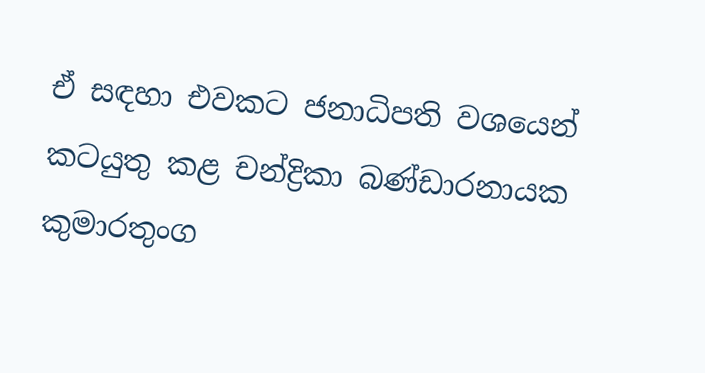ඒ සඳහා එවකට ජනාධිපති වශයෙන් කටයුතු කළ චන්ද්‍රිකා බණ්ඩාරනායක කුමාරතුංග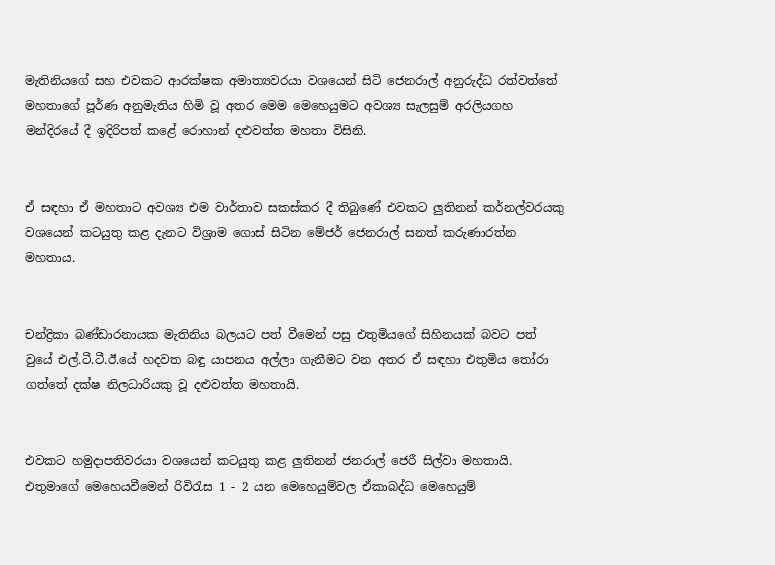මැතිනියගේ සහ එවකට ආරක්ෂක අමාත්‍යවරයා වශයෙන් සිටි ජෙනරාල් අනුරුද්ධ රත්වත්තේ මහතාගේ පූර්ණ අනුමැතිය හිමි වූ අතර මෙම මෙහෙයුමට අවශ්‍ය සැලසුම් අරලියගහ මන්දිරයේ දී ඉදිරිපත් කළේ රොහාන් දළුවත්ත මහතා විසිනි.


ඒ සඳහා ඒ මහතාට අවශ්‍ය එම වාර්තාව සකස්කර දී තිබුණේ එවකට ලුතිනන් කර්නල්වරයකු වශයෙන් කටයුතු කළ දැනට විශ්‍රාම ගොස් සිටින මේජර් ජෙනරාල් සනත් කරුණාරත්න මහතාය.


චන්ද්‍රිකා බණ්ඩාරනායක මැතිනිය බලයට පත් වීමෙන් පසු එතුමියගේ සිහිනයක් බවට පත් වුයේ එල්.ටී.ටී.ඊ.යේ හදවත බඳු යාපනය අල්ලා ගැනීමට වන අතර ඒ සඳහා එතුමිය තෝරා ගත්තේ දක්ෂ නිලධාරියකු වූ දළුවත්ත මහතායි.


එවකට හමුදාපතිවරයා වශයෙන් කටයුතු කළ ලුතිනන් ජනරාල් ජෙරී සිල්වා මහතායි. එතුමාගේ මෙහෙයවීමෙන් රිවිරැස 1 - 2 යන මෙහෙයුම්වල ඒකාබද්ධ මෙහෙයුම්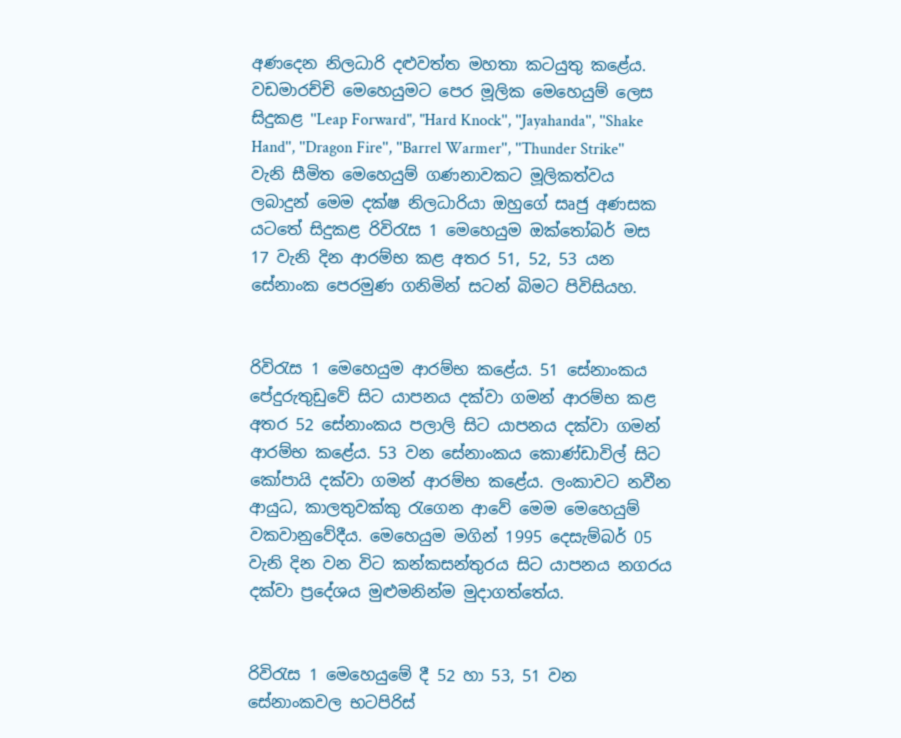අණදෙන නිලධාරි දළුවත්ත මහතා කටයුතු කළේය.
වඩමාරච්චි මෙහෙයුමට පෙර මූලික මෙහෙයුම් ලෙස සිදුකළ ''Leap Forward", "Hard Knock'', ''Jayahanda'', ''Shake Hand'', ''Dragon Fire'', ''Barrel Warmer'', ''Thunder Strike'' වැනි සීමිත මෙහෙයුම් ගණනාවකට මූලිකත්වය ලබාදුන් මෙම දක්ෂ නිලධාරියා ඔහුගේ සෘජු අණසක යටතේ සිදුකළ රිවිරැස 1 මෙහෙයුම ඔක්තෝබර් මස 17 වැනි දින ආරම්භ කළ අතර 51, 52, 53 යන සේනාංක පෙරමුණ ගනිමින් සටන් බිමට පිවිසියහ.


රිවිරැස 1 මෙහෙයුම ආරම්භ කළේය. 51 සේනාංකය පේදුරුතුඩුවේ සිට යාපනය දක්වා ගමන් ආරම්භ කළ අතර 52 සේනාංකය පලාලි සිට යාපනය දක්වා ගමන් ආරම්භ කළේය. 53 වන සේනාංකය කොණ්ඩාවිල් සිට කෝපායි දක්වා ගමන් ආරම්භ කළේය. ලංකාවට නවීන ආයුධ, කාලතුවක්කු රැගෙන ආවේ මෙම මෙහෙයුම් වකවානුවේදීය. මෙහෙයුම මගින් 1995 දෙසැම්බර් 05 වැනි දින වන විට කන්කසන්තුරය සිට යාපනය නගරය දක්වා ප්‍රදේශය මුළුමනින්ම මුදාගත්තේය.


රිවිරැස 1 මෙහෙයුමේ දී 52 හා 53, 51 වන සේනාංකවල භටපිරිස්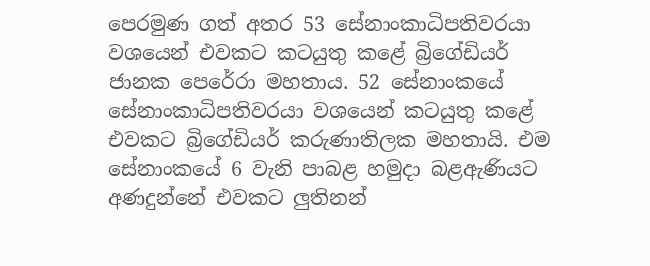පෙරමුණ ගත් අතර 53 සේනාංකාධිපතිවරයා වශයෙන් එවකට කටයුතු කළේ බ්‍රිගේඩියර් ජානක පෙරේරා මහතාය. 52 සේනාංකයේ සේනාංකාධිපතිවරයා වශයෙන් කටයුතු කළේ එවකට බ්‍රිගේඩියර් කරුණාතිලක මහතායි. එම සේනාංකයේ 6 වැනි පාබළ හමුදා බළඇණියට අණදුන්නේ එවකට ලුතිනන්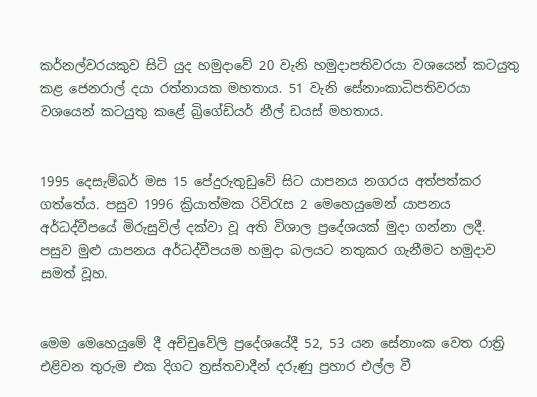කර්නල්වරයකුව සිටි යුද හමුදාවේ 20 වැනි හමුදාපතිවරයා වශයෙන් කටයුතු කළ ජෙනරාල් දයා රත්නායක මහතාය. 51 වැනි සේනාංකාධිපතිවරයා වශයෙන් කටයුතු කළේ බ්‍රිගේඩියර් නීල් ඩයස් මහතාය.


1995 දෙසැම්බර් මස 15 පේදුරුතුඩුවේ සිට යාපනය නගරය අත්පත්කර ගත්තේය. පසුව 1996 ක්‍රියාත්මක රිවිරැස 2 මෙහෙයුමෙන් යාපනය අර්ධද්වීපයේ මිරුසුවිල් දක්වා වූ අති විශාල ප්‍රදේශයක් මුදා ගන්නා ලදී. පසුව මුළු යාපනය අර්ධද්වීපයම හමුදා බලයට නතුකර ගැනීමට හමුදාව සමත් වූහ.


මෙම මෙහෙයුමේ දී අච්චුවේලි ප්‍රදේශයේදී 52, 53 යන සේනාංක වෙත රාත්‍රි එළිවන තුරුම එක දිගට ත්‍රස්තවාදීන් දරුණු ප්‍රහාර එල්ල වී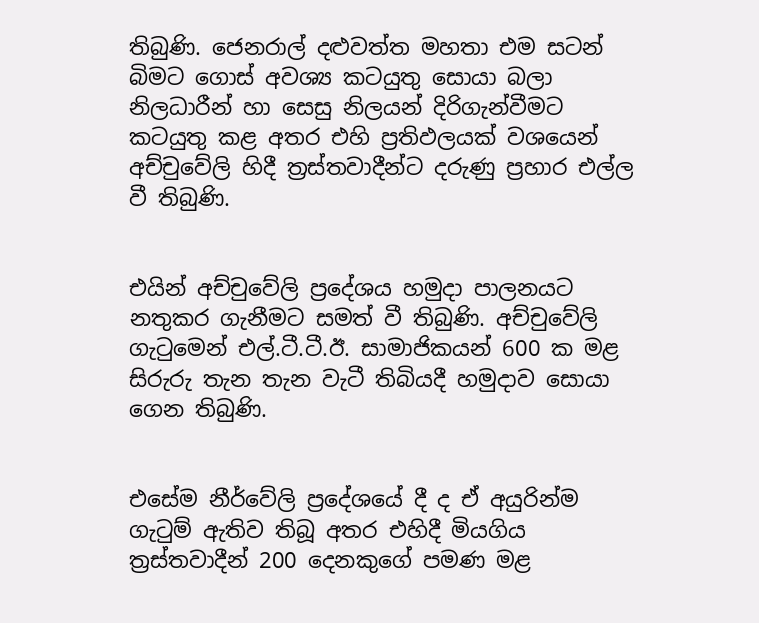තිබුණි. ජෙනරාල් දළුවත්ත මහතා එම සටන් බිමට ගොස් අවශ්‍ය කටයුතු සොයා බලා නිලධාරීන් හා සෙසු නිලයන් දිරිගැන්වීමට කටයුතු කළ අතර එහි ප්‍රතිඵලයක් වශයෙන් අච්චුවේලි හිදී ත්‍රස්තවාදීන්ට දරුණු ප්‍රහාර එල්ල වී තිබුණි.


එයින් අච්චුවේලි ප්‍රදේශය හමුදා පාලනයට නතුකර ගැනීමට සමත් වී තිබුණි. අච්චුවේලි ගැටුමෙන් එල්.ටී.ටී.ඊ. සාමාජිකයන් 600 ක මළ සිරුරු තැන තැන වැටී තිබියදී හමුදාව සොයා ගෙන තිබුණි.


එසේම නීර්වේලි ප්‍රදේශයේ දී ද ඒ අයුරින්ම ගැටුම් ඇතිව තිබූ අතර එහිදී මියගිය ත්‍රස්තවාදීන් 200 දෙනකුගේ පමණ මළ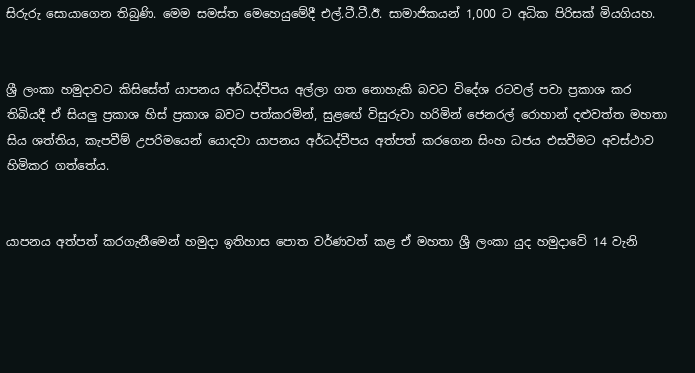සිරුරු සොයාගෙන තිබුණි. මෙම සමස්ත මෙහෙයුමේදී එල්.ටී.ටී.ඊ. සාමාජිකයන් 1,000 ට අධික පිරිසක් මියගියහ.


ශ්‍රී ලංකා හමුදාවට කිසිසේත් යාපනය අර්ධද්වීපය අල්ලා ගත නොහැකි බවට විදේශ රටවල් පවා ප්‍රකාශ කර තිබියදී ඒ සියලු ප්‍රකාශ හිස් ප්‍රකාශ බවට පත්කරමින්, සුළඟේ විසුරුවා හරිමින් ජෙනරල් රොහාන් දළුවත්ත මහතා සිය ශත්තිය, කැපවීම් උපරිමයෙන් යොදවා යාපනය අර්ධද්වීපය අත්පත් කරගෙන සිංහ ධජය එසවීමට අවස්ථාව හිමිකර ගත්තේය.


යාපනය අත්පත් කරගැනීමෙන් හමුදා ඉතිහාස පොත වර්ණවත් කළ ඒ මහතා ශ්‍රී ලංකා යුද හමුදාවේ 14 වැනි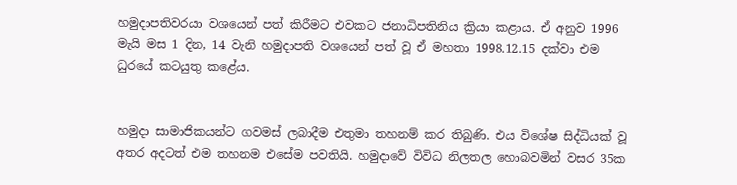හමුදාපතිවරයා වශයෙන් පත් කිරීමට එවකට ජනාධිපතිනිය ක්‍රියා කළාය. ඒ අනුව 1996 මැයි මස 1 දින, 14 වැනි හමුදාපති වශයෙන් පත් වූ ඒ මහතා 1998.12.15 දක්වා එම ධුරයේ කටයුතු කළේය.


හමුදා සාමාජිකයන්ට ගවමස් ලබාදීම එතුමා තහනම් කර තිබුණි. එය විශේෂ සිද්ධියක් වූ අතර අදටත් එම තහනම එසේම පවතියි. හමුදාවේ විවිධ නිලතල හොබවමින් වසර 35ක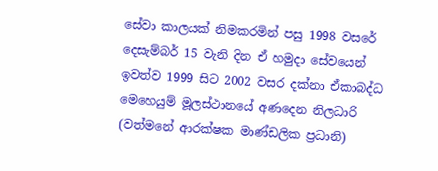සේවා කාලයක් නිමකරමින් පසු 1998 වසරේ දෙසැම්බර් 15 වැනි දින ඒ හමුදා සේවයෙන් ඉවත්ව 1999 සිට 2002 වසර දක්නා ඒකාබද්ධ මෙහෙයුම් මූලස්ථානයේ අණදෙන නිලධාරි (වත්මනේ ආරක්ෂක මාණ්ඩලික ප්‍රධානි)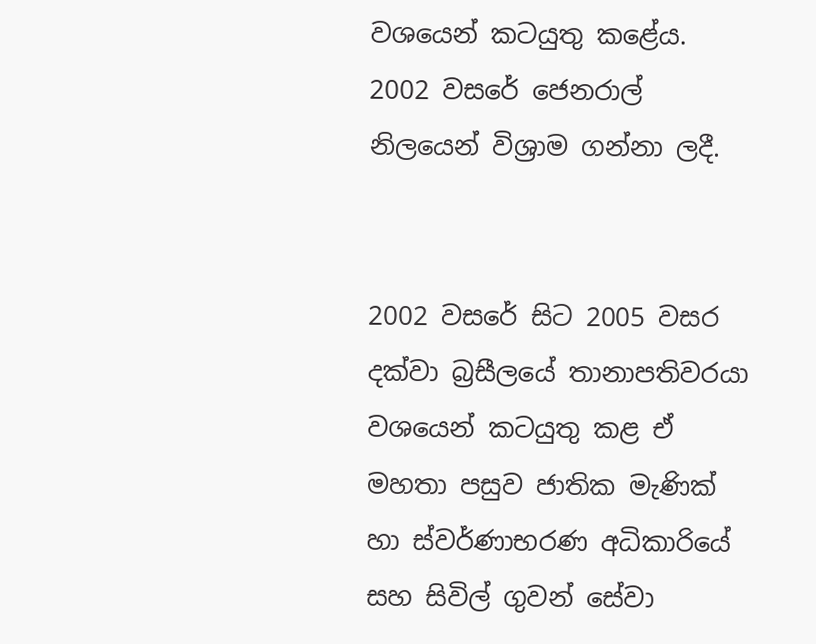වශයෙන් කටයුතු කළේය. 2002 වසරේ ජෙනරාල් නිලයෙන් විශ්‍රාම ගන්නා ලදී.


2002 වසරේ සිට 2005 වසර දක්වා බ්‍රසීලයේ තානාපතිවරයා වශයෙන් කටයුතු කළ ඒ මහතා පසුව ජාතික මැණික් හා ස්වර්ණාභරණ අධිකාරියේ සහ සිවිල් ගුවන් සේවා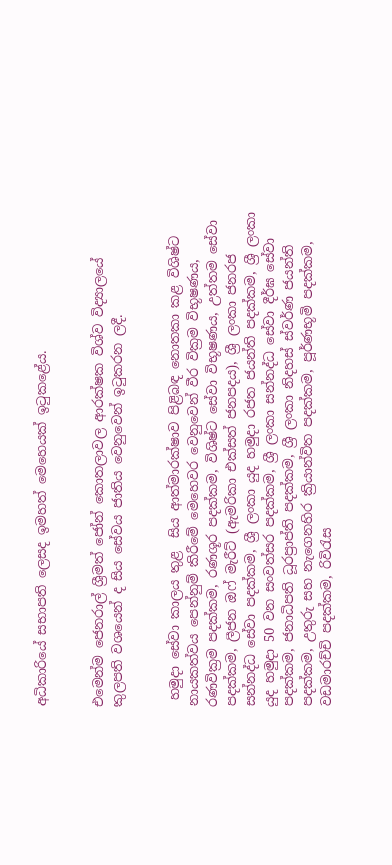අධිකාරියේ සභාපති ලෙසද ඉමහත් මෙහෙයක් ඉටුකළේය.


එමෙන්ම ජෙනරාල් ශ්‍රීමත් ජෝන් කොතලාවල ආරක්ෂක විශ්ව විද්‍යාලයේ කුලපති වශයෙන් ද සිය සේවය ජාතිය වෙනුවෙන් ඉටුකරන ලදී.


 හමුදා සේවා කාලය තුළ  සිය ආත්මාරක්ෂාව පිළිබඳ නොතකා කළ විශිෂ්ට නායකත්වය පෙන්නුම් කිරීමේ මෙහෙවර වෙනුවෙන් වීර වික්‍රම විභූෂණය, රණවික්‍රම පදක්කම, රණශූර පදක්කම, විශිෂ්ට සේවා විභූෂණය, උත්තම සේවා පදක්කම, ලීජන ඔෆ් මැරීට් (ඇමරිකා එක්සත් ජනපදය), ශ්‍රී ලංකා ජනරජ සන්නද්ධ සේවා පදක්කම, ශ්‍රී ලංකා යුද හමුදා රජත ජයන්ති පදක්කම, ශ්‍රී ලංකා යුද හමුදා 50 වන සංවත්සර පදක්කම, ශ්‍රී ලංකා සන්නද්ධ සේවා දීර්ඝ සේවා පදක්කම, ජනාධිපති ධූරප්‍රාප්ති පදක්කම, ශ්‍රී ලංකා නිදහස් ස්වර්ණ ජයන්ති පදක්කම, උතුරු සහ නැගෙනහිර ක්‍රියාන්විත පදක්කම, පූර්ණභූමි පදක්කම, වඩමාරච්චි පදක්කම, රිවිරැස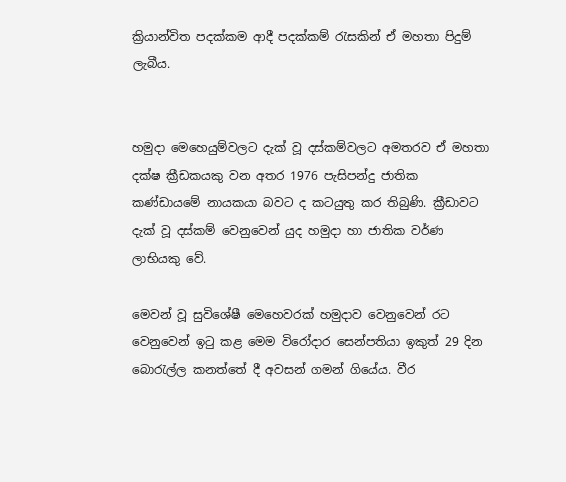ක්‍රියාන්විත පදක්කම ආදී පදක්කම් රැසකින් ඒ මහතා පිදුම් ලැබීය.


හමුදා මෙහෙයුම්වලට දැක් වූ දස්කම්වලට අමතරව ඒ මහතා දක්ෂ ක්‍රීඩකයකු වන අතර 1976 පැසිපන්දු ජාතික කණ්ඩායමේ නායකයා බවට ද කටයුතු කර තිබුණි. ක්‍රීඩාවට දැක් වූ දස්කම් වෙනුවෙන් යුද හමුදා හා ජාතික වර්ණ ලාභියකු වේ.

මෙවන් වූ සුවිශේෂී මෙහෙවරක් හමුදාව වෙනුවෙන් රට වෙනුවෙන් ඉටු කළ මෙම විරෝදාර සෙන්පතියා ඉකුත් 29 දින බොරැල්ල කනත්තේ දී අවසන් ගමන් ගියේය. වීර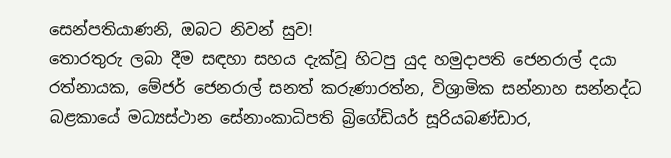සෙන්පතියාණනි, ඔබට නිවන් සුව!
තොරතුරු ලබා දීම සඳහා සහය දැක්වූ හිටපු යුද හමුදාපති ජෙනරාල් දයා රත්නායක, මේජර් ජෙනරාල් සනත් කරුණාරත්න, විශ්‍රාමික සන්නාහ සන්නද්ධ බළකායේ මධ්‍යස්ථාන සේනාංකාධිපති බ්‍රිගේඩියර් සූරියබණ්ඩාර,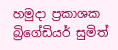හමුදා ප්‍රකාශක බ්‍රිගේඩියර් සුමිත්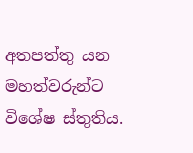අතපත්තු යන මහත්වරුන්ට විශේෂ ස්තුතිය.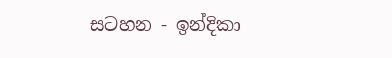සටහන - ඉන්දිකා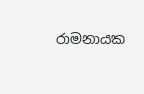රාමනායක